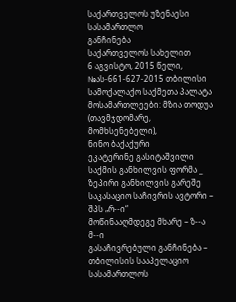საქართველოს უზენაესი სასამართლო
განჩინება
საქართველოს სახელით
6 აგვისტო, 2015 წელი,
№ას-661-627-2015 თბილისი
სამოქალაქო საქმეთა პალატა
მოსამართლეები: მზია თოდუა (თავმჯდომარე, მომხსენებელი),
ნინო ბაქაქური
ეკატერინე გასიტაშვილი
საქმის განხილვის ფორმა _ ზეპირი განხილვის გარეშე
საკასაციო საჩივრის ავტორი – შპს „რ--ი“
მოწინააღმდეგე მხარე – ზ--ა მ--ი
გასაჩივრებული განჩინება – თბილისის სააპელაციო სასამართლოს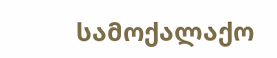სამოქალაქო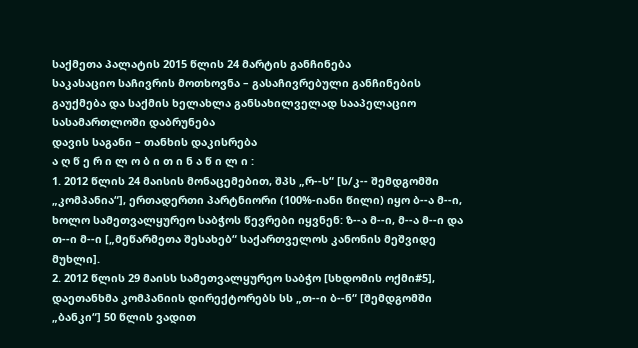საქმეთა პალატის 2015 წლის 24 მარტის განჩინება
საკასაციო საჩივრის მოთხოვნა – გასაჩივრებული განჩინების გაუქმება და საქმის ხელახლა განსახილველად სააპელაციო სასამართლოში დაბრუნება
დავის საგანი – თანხის დაკისრება
ა ღ წ ე რ ი ლ ო ბ ი თ ი ნ ა წ ი ლ ი :
1. 2012 წლის 24 მაისის მონაცემებით, შპს „რ--ს“ [ს/კ-- შემდგომში „კომპანია“], ერთადერთი პარტნიორი (100%-იანი წილი) იყო ბ--ა მ--ი, ხოლო სამეთვალყურეო საბჭოს წევრები იყვნენ: ზ--ა მ--ი, მ--ა მ--ი და თ--ი მ--ი [„მეწარმეთა შესახებ“ საქართველოს კანონის მეშვიდე მუხლი].
2. 2012 წლის 29 მაისს სამეთვალყურეო საბჭო [სხდომის ოქმი#5], დაეთანხმა კომპანიის დირექტორებს სს „თ--ი ბ--ნ“ [შემდგომში „ბანკი“] 50 წლის ვადით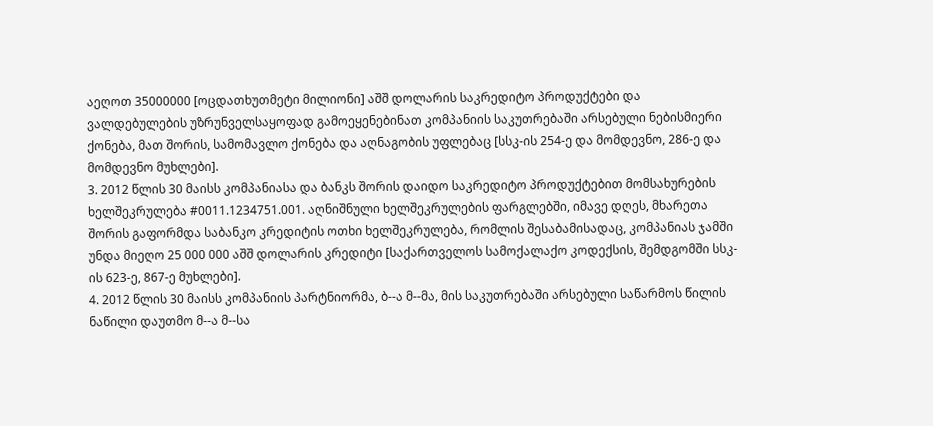აეღოთ 35000000 [ოცდათხუთმეტი მილიონი] აშშ დოლარის საკრედიტო პროდუქტები და ვალდებულების უზრუნველსაყოფად გამოეყენებინათ კომპანიის საკუთრებაში არსებული ნებისმიერი ქონება, მათ შორის, სამომავლო ქონება და აღნაგობის უფლებაც [სსკ-ის 254-ე და მომდევნო, 286-ე და მომდევნო მუხლები].
3. 2012 წლის 30 მაისს კომპანიასა და ბანკს შორის დაიდო საკრედიტო პროდუქტებით მომსახურების ხელშეკრულება #0011.1234751.001. აღნიშნული ხელშეკრულების ფარგლებში, იმავე დღეს, მხარეთა შორის გაფორმდა საბანკო კრედიტის ოთხი ხელშეკრულება, რომლის შესაბამისადაც, კომპანიას ჯამში უნდა მიეღო 25 000 000 აშშ დოლარის კრედიტი [საქართველოს სამოქალაქო კოდექსის, შემდგომში სსკ-ის 623-ე, 867-ე მუხლები].
4. 2012 წლის 30 მაისს კომპანიის პარტნიორმა, ბ--ა მ--მა, მის საკუთრებაში არსებული საწარმოს წილის ნაწილი დაუთმო მ--ა მ--სა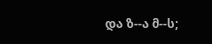და ზ--ა მ--ს;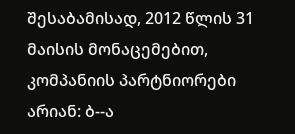შესაბამისად, 2012 წლის 31 მაისის მონაცემებით, კომპანიის პარტნიორები არიან: ბ--ა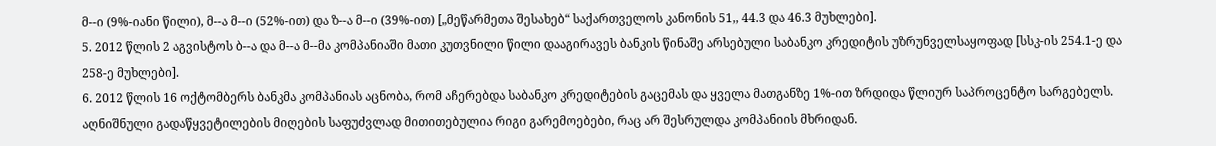მ--ი (9%-იანი წილი), მ--ა მ--ი (52%-ით) და ზ--ა მ--ი (39%-ით) [„მეწარმეთა შესახებ“ საქართველოს კანონის 51,, 44.3 და 46.3 მუხლები].
5. 2012 წლის 2 აგვისტოს ბ--ა და მ--ა მ--მა კომპანიაში მათი კუთვნილი წილი დააგირავეს ბანკის წინაშე არსებული საბანკო კრედიტის უზრუნველსაყოფად [სსკ-ის 254.1-ე და 258-ე მუხლები].
6. 2012 წლის 16 ოქტომბერს ბანკმა კომპანიას აცნობა, რომ აჩერებდა საბანკო კრედიტების გაცემას და ყველა მათგანზე 1%-ით ზრდიდა წლიურ საპროცენტო სარგებელს. აღნიშნული გადაწყვეტილების მიღების საფუძვლად მითითებულია რიგი გარემოებები, რაც არ შესრულდა კომპანიის მხრიდან.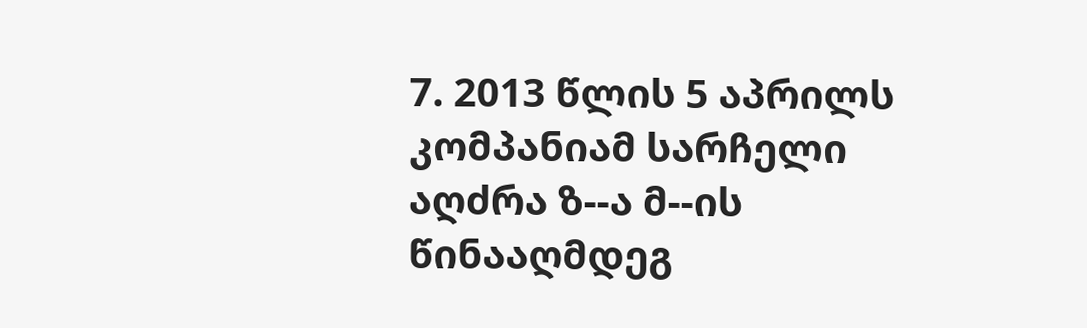7. 2013 წლის 5 აპრილს კომპანიამ სარჩელი აღძრა ზ--ა მ--ის წინააღმდეგ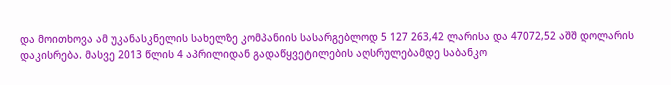და მოითხოვა ამ უკანასკნელის სახელზე კომპანიის სასარგებლოდ 5 127 263,42 ლარისა და 47072,52 აშშ დოლარის დაკისრება. მასვე 2013 წლის 4 აპრილიდან გადაწყვეტილების აღსრულებამდე საბანკო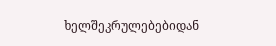ხელშეკრულებებიდან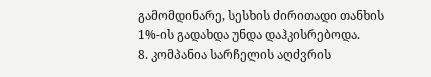გამომდინარე, სესხის ძირითადი თანხის 1%-ის გადახდა უნდა დაჰკისრებოდა.
8. კომპანია სარჩელის აღძვრის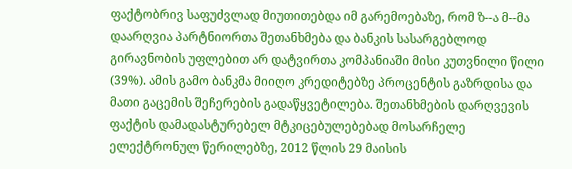ფაქტობრივ საფუძვლად მიუთითებდა იმ გარემოებაზე, რომ ზ--ა მ--მა დაარღვია პარტნიორთა შეთანხმება და ბანკის სასარგებლოდ გირავნობის უფლებით არ დატვირთა კომპანიაში მისი კუთვნილი წილი (39%). ამის გამო ბანკმა მიიღო კრედიტებზე პროცენტის გაზრდისა და მათი გაცემის შეჩერების გადაწყვეტილება. შეთანხმების დარღვევის ფაქტის დამადასტურებელ მტკიცებულებებად მოსარჩელე ელექტრონულ წერილებზე, 2012 წლის 29 მაისის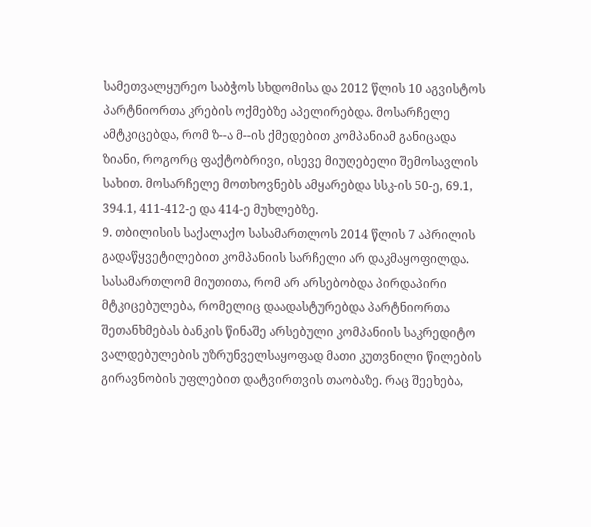სამეთვალყურეო საბჭოს სხდომისა და 2012 წლის 10 აგვისტოს პარტნიორთა კრების ოქმებზე აპელირებდა. მოსარჩელე ამტკიცებდა, რომ ზ--ა მ--ის ქმედებით კომპანიამ განიცადა ზიანი, როგორც ფაქტობრივი, ისევე მიუღებელი შემოსავლის სახით. მოსარჩელე მოთხოვნებს ამყარებდა სსკ-ის 50-ე, 69.1, 394.1, 411-412-ე და 414-ე მუხლებზე.
9. თბილისის საქალაქო სასამართლოს 2014 წლის 7 აპრილის გადაწყვეტილებით კომპანიის სარჩელი არ დაკმაყოფილდა. სასამართლომ მიუთითა, რომ არ არსებობდა პირდაპირი მტკიცებულება, რომელიც დაადასტურებდა პარტნიორთა შეთანხმებას ბანკის წინაშე არსებული კომპანიის საკრედიტო ვალდებულების უზრუნველსაყოფად მათი კუთვნილი წილების გირავნობის უფლებით დატვირთვის თაობაზე. რაც შეეხება,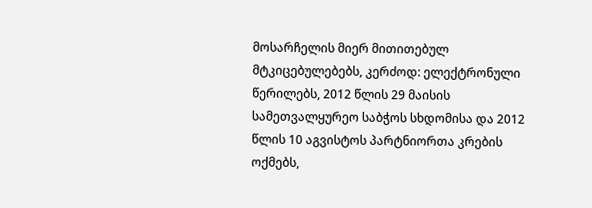მოსარჩელის მიერ მითითებულ მტკიცებულებებს, კერძოდ: ელექტრონული წერილებს, 2012 წლის 29 მაისის სამეთვალყურეო საბჭოს სხდომისა და 2012 წლის 10 აგვისტოს პარტნიორთა კრების ოქმებს,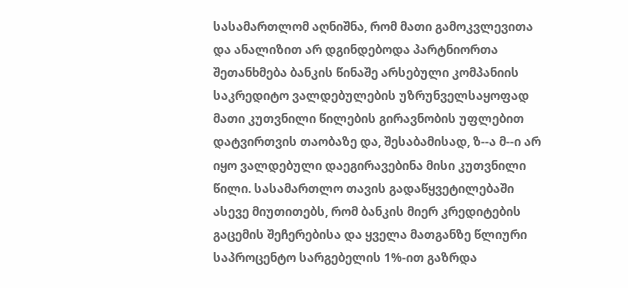სასამართლომ აღნიშნა, რომ მათი გამოკვლევითა და ანალიზით არ დგინდებოდა პარტნიორთა შეთანხმება ბანკის წინაშე არსებული კომპანიის საკრედიტო ვალდებულების უზრუნველსაყოფად მათი კუთვნილი წილების გირავნობის უფლებით დატვირთვის თაობაზე და, შესაბამისად, ზ--ა მ--ი არ იყო ვალდებული დაეგირავებინა მისი კუთვნილი წილი. სასამართლო თავის გადაწყვეტილებაში ასევე მიუთითებს, რომ ბანკის მიერ კრედიტების გაცემის შეჩერებისა და ყველა მათგანზე წლიური საპროცენტო სარგებელის 1%-ით გაზრდა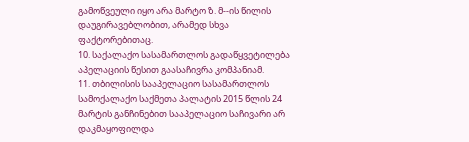გამოწვეული იყო არა მარტო ზ. მ--ის წილის დაუგირავებლობით, არამედ სხვა ფაქტორებითაც.
10. საქალაქო სასამართლოს გადაწყვეტილება აპელაციის წესით გაასაჩივრა კომპანიამ.
11. თბილისის სააპელაციო სასამართლოს სამოქალაქო საქმეთა პალატის 2015 წლის 24 მარტის განჩინებით სააპელაციო საჩივარი არ დაკმაყოფილდა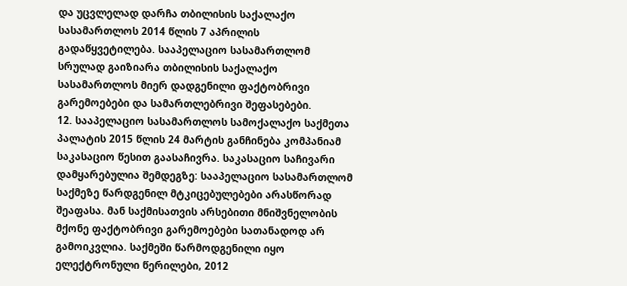და უცვლელად დარჩა თბილისის საქალაქო სასამართლოს 2014 წლის 7 აპრილის გადაწყვეტილება. სააპელაციო სასამართლომ სრულად გაიზიარა თბილისის საქალაქო სასამართლოს მიერ დადგენილი ფაქტობრივი გარემოებები და სამართლებრივი შეფასებები.
12. სააპელაციო სასამართლოს სამოქალაქო საქმეთა პალატის 2015 წლის 24 მარტის განჩინება კომპანიამ საკასაციო წესით გაასაჩივრა. საკასაციო საჩივარი დამყარებულია შემდეგზე: სააპელაციო სასამართლომ საქმეზე წარდგენილ მტკიცებულებები არასწორად შეაფასა. მან საქმისათვის არსებითი მნიშვნელობის მქონე ფაქტობრივი გარემოებები სათანადოდ არ გამოიკვლია. საქმეში წარმოდგენილი იყო ელექტრონული წერილები, 2012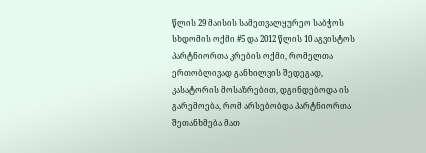წლის 29 მაისის სამეთვალყურეო საბჭოს სხდომის ოქმი #5 და 2012 წლის 10 აგვისტოს პარტნიორთა კრების ოქმი, რომელთა ერთობლივად განხილვის შედეგად, კასატორის მოსაზრებით, დგინდებოდა ის გარემოება, რომ არსებობდა პარტნიორთა შეთანხმება მათ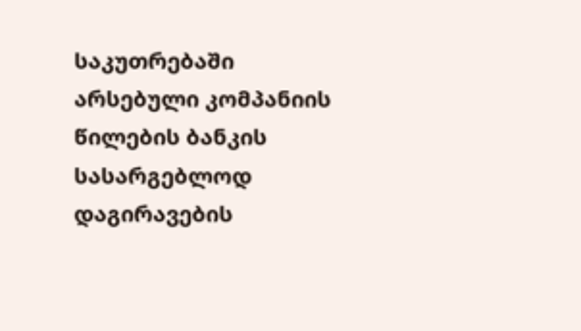საკუთრებაში არსებული კომპანიის წილების ბანკის სასარგებლოდ დაგირავების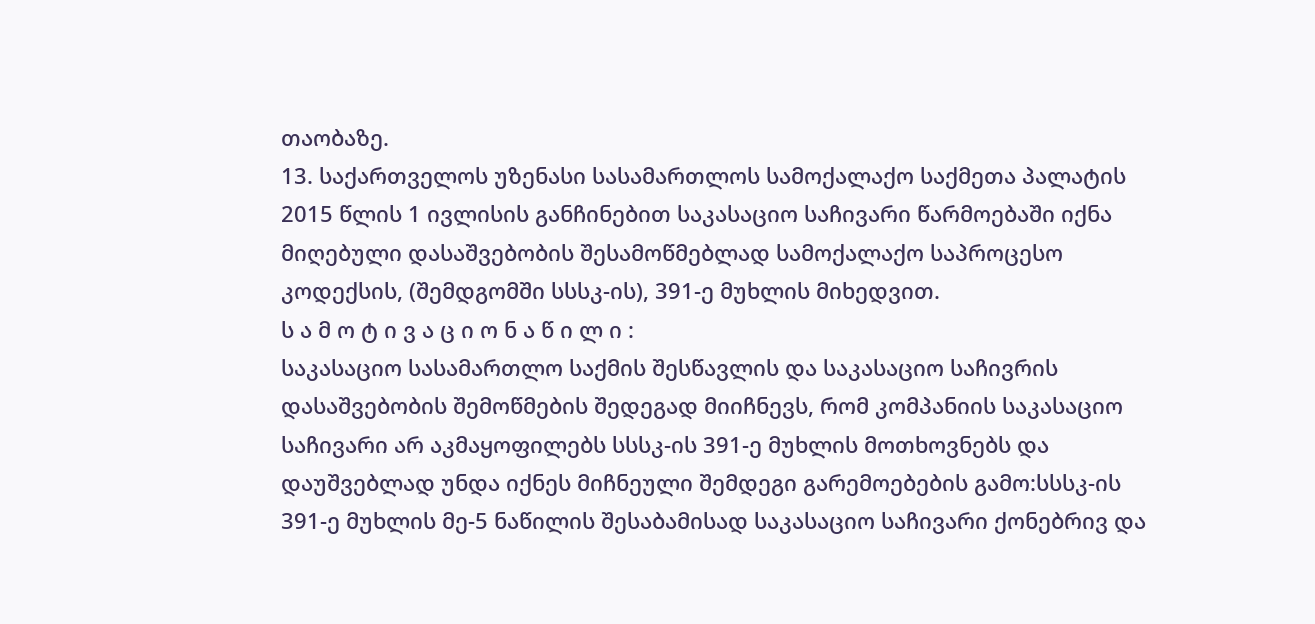თაობაზე.
13. საქართველოს უზენასი სასამართლოს სამოქალაქო საქმეთა პალატის 2015 წლის 1 ივლისის განჩინებით საკასაციო საჩივარი წარმოებაში იქნა მიღებული დასაშვებობის შესამოწმებლად სამოქალაქო საპროცესო კოდექსის, (შემდგომში სსსკ-ის), 391-ე მუხლის მიხედვით.
ს ა მ ო ტ ი ვ ა ც ი ო ნ ა წ ი ლ ი :
საკასაციო სასამართლო საქმის შესწავლის და საკასაციო საჩივრის დასაშვებობის შემოწმების შედეგად მიიჩნევს, რომ კომპანიის საკასაციო საჩივარი არ აკმაყოფილებს სსსკ-ის 391-ე მუხლის მოთხოვნებს და დაუშვებლად უნდა იქნეს მიჩნეული შემდეგი გარემოებების გამო:სსსკ-ის 391-ე მუხლის მე-5 ნაწილის შესაბამისად საკასაციო საჩივარი ქონებრივ და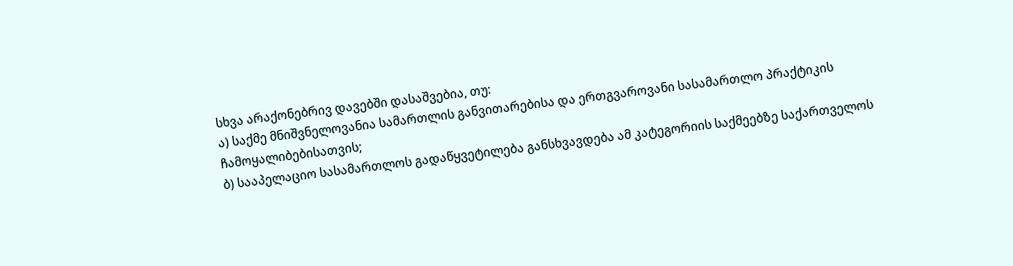სხვა არაქონებრივ დავებში დასაშვებია, თუ:
ა) საქმე მნიშვნელოვანია სამართლის განვითარებისა და ერთგვაროვანი სასამართლო პრაქტიკის ჩამოყალიბებისათვის;
ბ) სააპელაციო სასამართლოს გადაწყვეტილება განსხვავდება ამ კატეგორიის საქმეებზე საქართველოს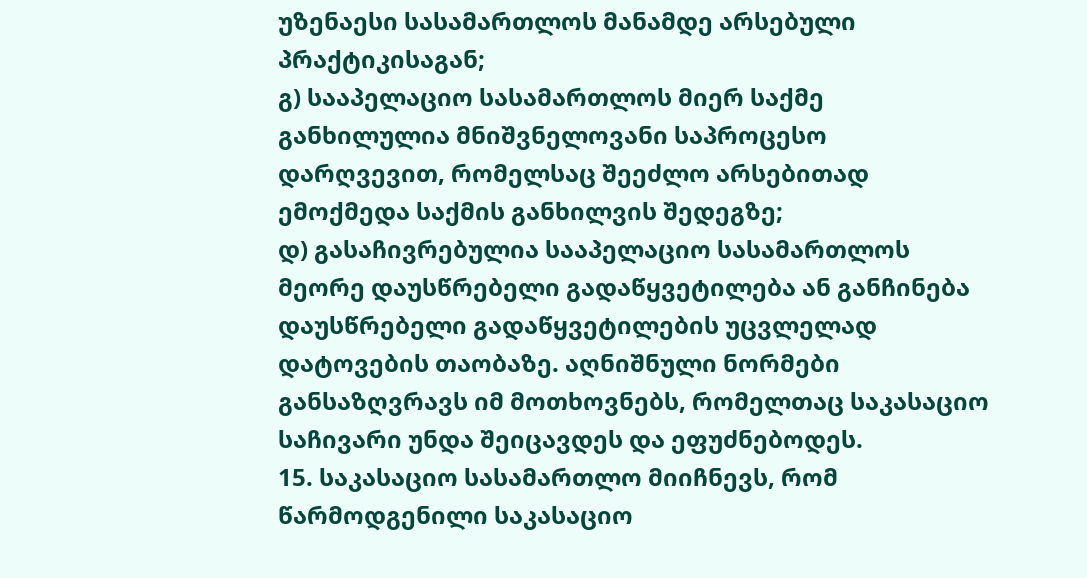უზენაესი სასამართლოს მანამდე არსებული პრაქტიკისაგან;
გ) სააპელაციო სასამართლოს მიერ საქმე განხილულია მნიშვნელოვანი საპროცესო დარღვევით, რომელსაც შეეძლო არსებითად ემოქმედა საქმის განხილვის შედეგზე;
დ) გასაჩივრებულია სააპელაციო სასამართლოს მეორე დაუსწრებელი გადაწყვეტილება ან განჩინება დაუსწრებელი გადაწყვეტილების უცვლელად დატოვების თაობაზე. აღნიშნული ნორმები განსაზღვრავს იმ მოთხოვნებს, რომელთაც საკასაციო საჩივარი უნდა შეიცავდეს და ეფუძნებოდეს.
15. საკასაციო სასამართლო მიიჩნევს, რომ წარმოდგენილი საკასაციო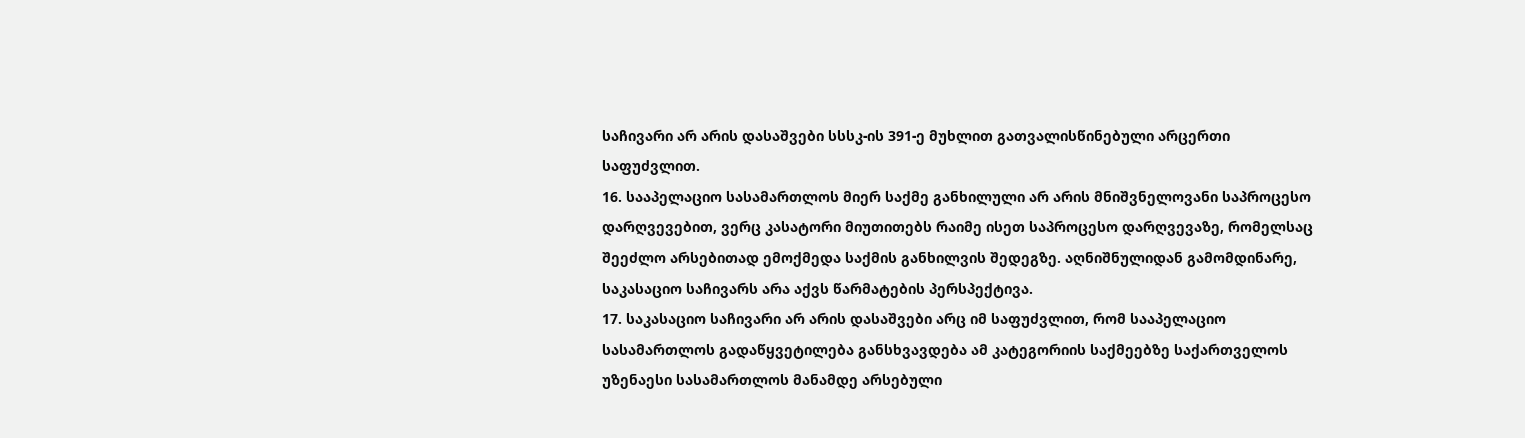საჩივარი არ არის დასაშვები სსსკ-ის 391-ე მუხლით გათვალისწინებული არცერთი საფუძვლით.
16. სააპელაციო სასამართლოს მიერ საქმე განხილული არ არის მნიშვნელოვანი საპროცესო დარღვევებით, ვერც კასატორი მიუთითებს რაიმე ისეთ საპროცესო დარღვევაზე, რომელსაც შეეძლო არსებითად ემოქმედა საქმის განხილვის შედეგზე. აღნიშნულიდან გამომდინარე, საკასაციო საჩივარს არა აქვს წარმატების პერსპექტივა.
17. საკასაციო საჩივარი არ არის დასაშვები არც იმ საფუძვლით, რომ სააპელაციო სასამართლოს გადაწყვეტილება განსხვავდება ამ კატეგორიის საქმეებზე საქართველოს უზენაესი სასამართლოს მანამდე არსებული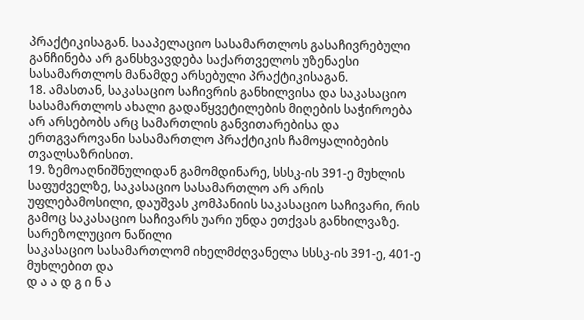პრაქტიკისაგან. სააპელაციო სასამართლოს გასაჩივრებული განჩინება არ განსხვავდება საქართველოს უზენაესი სასამართლოს მანამდე არსებული პრაქტიკისაგან.
18. ამასთან, საკასაციო საჩივრის განხილვისა და საკასაციო სასამართლოს ახალი გადაწყვეტილების მიღების საჭიროება არ არსებობს არც სამართლის განვითარებისა და ერთგვაროვანი სასამართლო პრაქტიკის ჩამოყალიბების თვალსაზრისით.
19. ზემოაღნიშნულიდან გამომდინარე, სსსკ-ის 391-ე მუხლის საფუძველზე, საკასაციო სასამართლო არ არის უფლებამოსილი, დაუშვას კომპანიის საკასაციო საჩივარი, რის გამოც საკასაციო საჩივარს უარი უნდა ეთქვას განხილვაზე.
სარეზოლუციო ნაწილი
საკასაციო სასამართლომ იხელმძღვანელა სსსკ-ის 391-ე, 401-ე მუხლებით და
დ ა ა დ გ ი ნ ა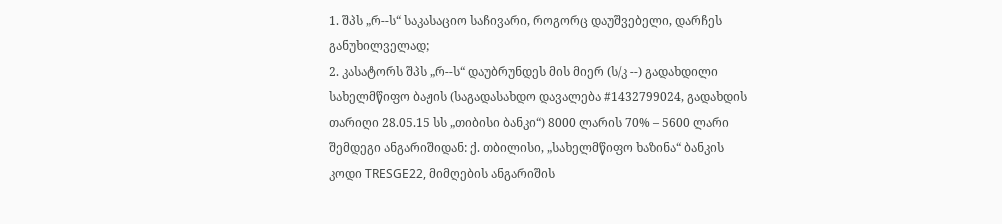1. შპს „რ--ს“ საკასაციო საჩივარი, როგორც დაუშვებელი, დარჩეს განუხილველად;
2. კასატორს შპს „რ--ს“ დაუბრუნდეს მის მიერ (ს/კ --) გადახდილი სახელმწიფო ბაჟის (საგადასახდო დავალება #1432799024, გადახდის თარიღი 28.05.15 სს „თიბისი ბანკი“) 8000 ლარის 70% – 5600 ლარი შემდეგი ანგარიშიდან: ქ. თბილისი, „სახელმწიფო ხაზინა“ ბანკის კოდი TRESGE22, მიმღების ანგარიშის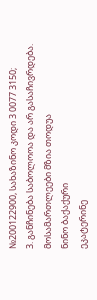№200122900, სახაზინო კოდი 3 0077 3150;
3. განჩინება საბოლოოა და არ გასაჩივრდება.
მოსამართლეები მზია თოდუა
ნინო ბაქაქური
ეკატერინე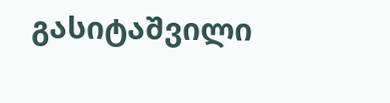გასიტაშვილი